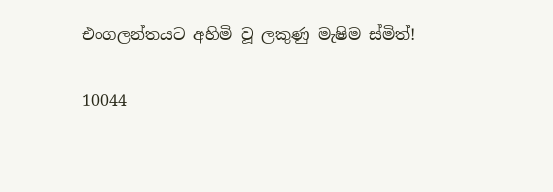එංගලන්තයට අහිමි වූ ලකුණු මැෂිම ස්මිත්!

10044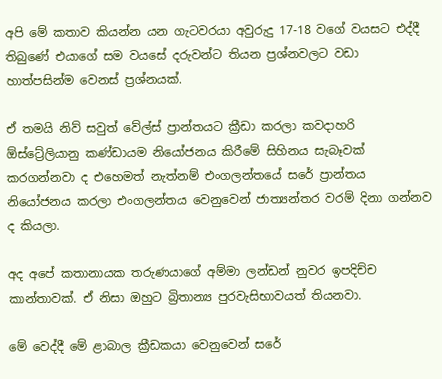අපි මේ කතාව කියන්න යන ගැටවරයා අවුරුදු 17-18 වගේ වයසට එද්දී තිබුණේ එයාගේ සම වයසේ දරුවන්ට තියන ප්‍රශ්නවලට වඩා හාත්පසින්ම වෙනස් ප්‍රශ්නයක්.

ඒ තමයි නිව් සවුත් වේල්ස් ප්‍රාන්තයට ක්‍රීඩා කරලා කවදාහරි ඕස්ට්‍රේලියානු කණ්ඩායම නියෝජනය කිරීමේ සිහිනය සැබෑවක් කරගන්නවා ද එහෙමත් නැත්නම් එංගලන්තයේ සරේ ප්‍රාන්තය නියෝජනය කරලා එංගලන්තය වෙනුවෙන් ජාත්‍යන්තර වරම් දිනා ගන්නව ද කියලා.

අද අපේ කතානායක තරුණයාගේ අම්මා ලන්ඩන් නුවර ඉපදිච්ච කාන්තාවක්. ඒ නිසා ඔහුට බ්‍රිතාන්‍ය පුරවැසිභාවයත් තියනවා.

මේ වෙද්දී මේ ළාබාල ක්‍රීඩකයා වෙනුවෙන් සරේ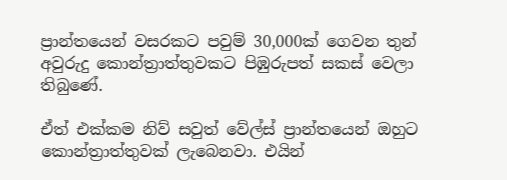ප්‍රාන්තයෙන් වසරකට පවුම් 30,000ක් ගෙවන තුන් අවුරුදු කොන්ත්‍රාත්තුවකට පිඹුරුපත් සකස් වෙලා තිබුණේ.

ඒත් එක්කම නිව් සවුත් වේල්ස් ප්‍රාන්තයෙන් ඔහුට කොන්ත්‍රාත්තුවක් ලැබෙනවා. එයින්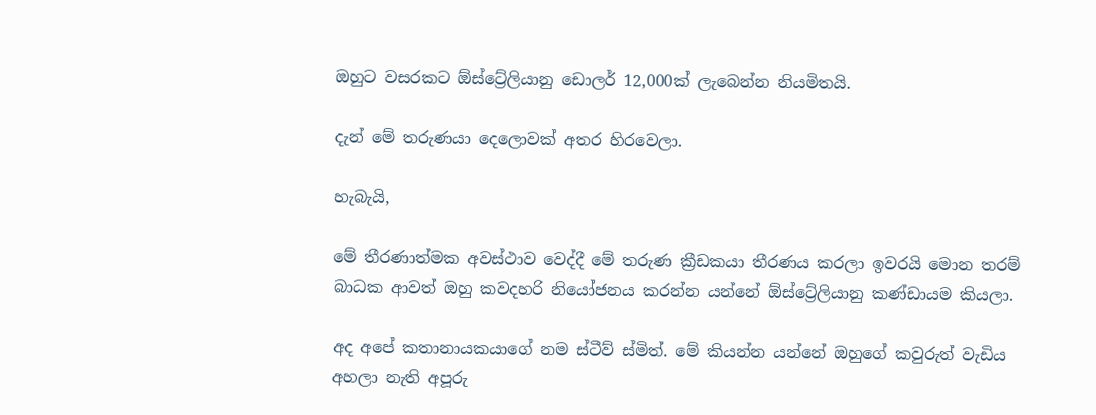ඔහුට වසරකට ඕස්ට්‍රේලියානු ඩොලර් 12,000ක් ලැබෙන්න නියමිතයි.

දැන් මේ තරුණයා දෙලොවක් අතර හිරවෙලා.

හැබැයි,

මේ තීරණාත්මක අවස්ථාව වෙද්දී මේ තරුණ ක්‍රීඩකයා තීරණය කරලා ඉවරයි මොන තරම් බාධක ආවත් ඔහු කවදහරි නියෝජනය කරන්න යන්නේ ඕස්ට්‍රේලියානු කණ්ඩායම කියලා.

අද අපේ කතානායකයාගේ නම ස්ටීව් ස්මිත්. මේ කියන්න යන්නේ ඔහුගේ කවුරුත් වැඩිය අහලා නැති අපූරු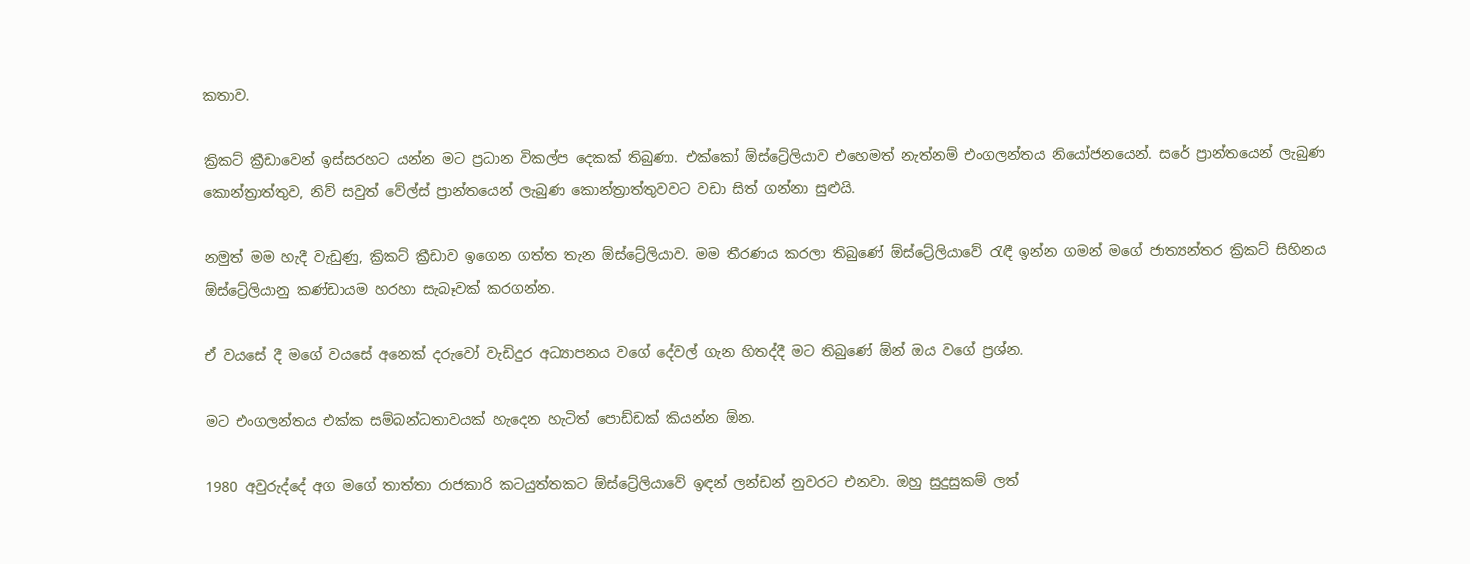කතාව.

ක්‍රිකට් ක්‍රීඩාවෙන් ඉස්සරහට යන්න මට ප්‍රධාන විකල්ප දෙකක් තිබුණා. එක්කෝ ඕස්ට්‍රේලියාව එහෙමත් නැත්නම් එංගලන්තය නියෝජනයෙන්. සරේ ප්‍රාන්තයෙන් ලැබුණ කොන්ත්‍රාත්තුව, නිව් සවුත් වේල්ස් ප්‍රාන්තයෙන් ලැබුණ කොන්ත්‍රාත්තුවවට වඩා සිත් ගන්නා සුළුයි.

නමුත් මම හැදී වැඩුණු, ක්‍රිකට් ක්‍රීඩාව ඉගෙන ගත්ත තැන ඕස්ට්‍රේලියාව. මම තීරණය කරලා තිබුණේ ඕස්ට්‍රේලියාවේ රැඳී ඉන්න ගමන් මගේ ජාත්‍යන්තර ක්‍රිකට් සිහිනය ඕස්ට්‍රේලියානු කණ්ඩායම හරහා සැබෑවක් කරගන්න.

ඒ වයසේ දී මගේ වයසේ අනෙක් දරුවෝ වැඩිදුර අධ්‍යාපනය වගේ දේවල් ගැන හිතද්දී මට තිබුණේ ඕන් ඔය වගේ ප්‍රශ්න.

මට එංගලන්තය එක්ක සම්බන්ධතාවයක් හැදෙන හැටිත් පොඩ්ඩක් කියන්න ඕන.

1980 අවුරුද්දේ අග මගේ තාත්තා රාජකාරි කටයුත්තකට ඕස්ට්‍රේලියාවේ ඉඳන් ලන්ඩන් නුවරට එනවා. ඔහු සුදුසුකම් ලත්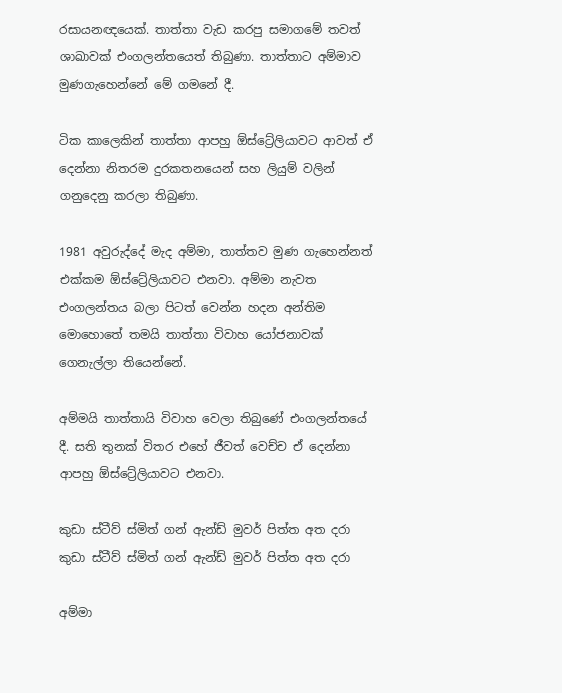රසායනඥයෙක්. තාත්තා වැඩ කරපු සමාගමේ තවත් ශාඛාවක් එංගලන්තයෙත් තිබුණා. තාත්තාට අම්මාව මුණගැහෙන්නේ මේ ගමනේ දී.

ටික කාලෙකින් තාත්තා ආපහු ඕස්ට්‍රේලියාවට ආවත් ඒ දෙන්නා නිතරම දුරකතනයෙන් සහ ලියුම් වලින් ගනුදෙනු කරලා තිබුණා.

1981 අවුරුද්දේ මැද අම්මා, තාත්තව මුණ ගැහෙන්නත් එක්කම ඕස්ට්‍රේලියාවට එනවා. අම්මා නැවත එංගලන්තය බලා පිටත් වෙන්න හදන අන්තිම මොහොතේ තමයි තාත්තා විවාහ යෝජනාවක් ගෙනැල්ලා තියෙන්නේ.

අම්මයි තාත්තායි විවාහ වෙලා තිබුණේ එංගලන්තයේ දී. සති තුනක් විතර එහේ ජීවත් වෙච්ච ඒ දෙන්නා ආපහු ඕස්ට්‍රේලියාවට එනවා.

කුඩා ස්ටීව් ස්මිත් ගන් ඇන්ඩ් මුවර් පිත්ත අත දරා
කුඩා ස්ටීව් ස්මිත් ගන් ඇන්ඩ් මුවර් පිත්ත අත දරා

අම්මා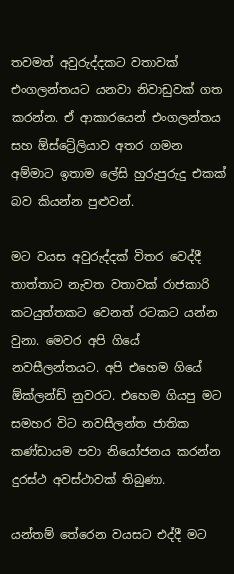තවමත් අවුරුද්දකට වතාවක් එංගලන්තයට යනවා නිවාඩුවක් ගත කරන්න. ඒ ආකාරයෙන් එංගලන්තය සහ ඕස්ට්‍රේලියාව අතර ගමන අම්මාට ඉතාම ලේසි හුරුපුරුදු එකක් බව කියන්න පුළුවන්.

මට වයස අවුරුද්දක් විතර වෙද්දී තාත්තාට නැවත වතාවක් රාජකාරි කටයුත්තකට වෙනත් රටකට යන්න වුනා. මෙවර අපි ගියේ නවසීලන්තයට. අපි එහෙම ගියේ ඕක්ලන්ඩ් නුවරට. එහෙම ගියපු මට සමහර විට නවසීලන්ත ජාතික කණ්ඩායම පවා නියෝජනය කරන්න දුරස්ථ අවස්ථාවක් තිබුණා.

යන්තම් තේරෙන වයසට එද්දී මට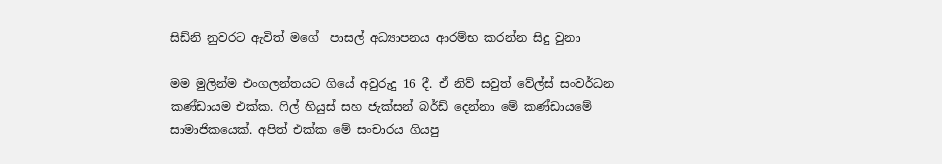සිඩ්නි නුවරට ඇවිත් මගේ  පාසල් අධ්‍යාපනය ආරම්භ කරන්න සිදු වුනා

මම මුලින්ම එංගලන්තයට ගියේ අවුරුදු 16 දී. ඒ නිව් සවුත් වේල්ස් සංවර්ධන කණ්ඩායම එක්ක. ෆිල් හියුස් සහ ජැක්සන් බර්ඩ් දෙන්නා මේ කණ්ඩායමේ සාමාජිකයෙක්. අපිත් එක්ක මේ සංචාරය ගියපු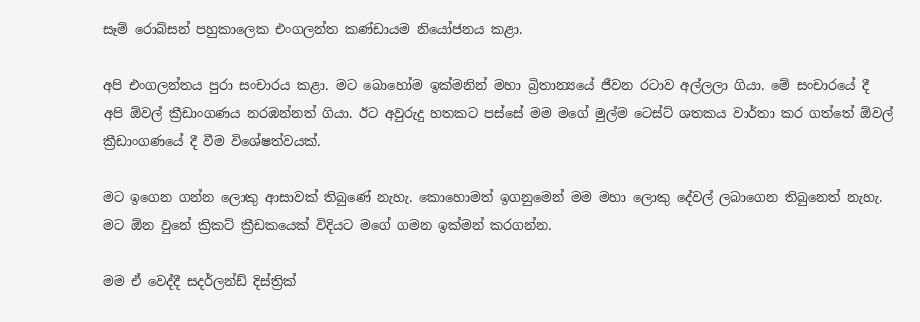සෑම් රොබ්සන් පහුකාලෙක එංගලන්ත කණ්ඩායම නියෝජනය කළා.

අපි එංගලන්තය පුරා සංචාරය කළා. මට බොහෝම ඉක්මනින් මහා බ්‍රිතාන්‍යයේ ජීවන රටාව අල්ලලා ගියා. මේ සංචාරයේ දී අපි ඕවල් ක්‍රීඩාංගණය නරඹන්නත් ගියා. ඊට අවුරුදු හතකට පස්සේ මම මගේ මුල්ම ටෙස්ට් ශතකය වාර්තා කර ගත්තේ ඕවල් ක්‍රීඩාංගණයේ දී වීම විශේෂත්වයක්.

මට ඉගෙන ගන්න ලොකු ආසාවක් තිබුණේ නැහැ. කොහොමත් ඉගනුමෙන් මම මහා ලොකු දේවල් ලබාගෙන තිබුනෙත් නැහැ. මට ඕන වුනේ ක්‍රිකට් ක්‍රීඩකයෙක් විදියට මගේ ගමන ඉක්මන් කරගන්න.

මම ඒ වෙද්දී සදර්ලන්ඩ් දිස්ත්‍රික්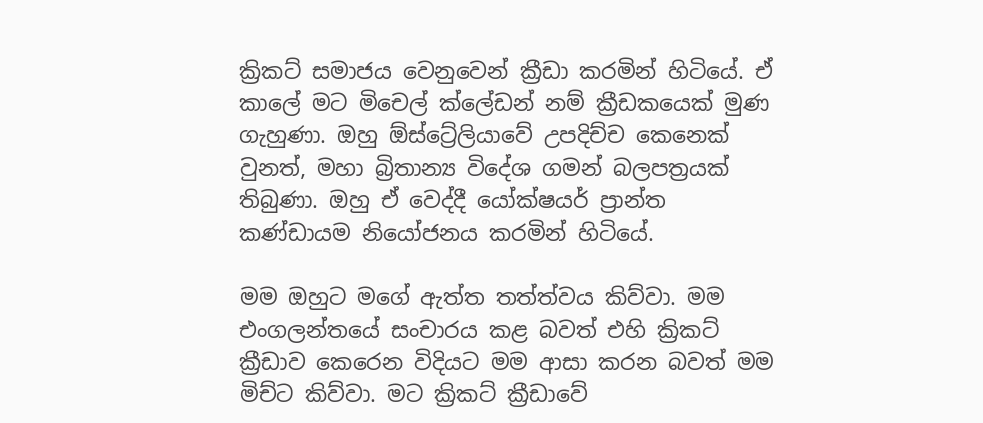ක්‍රිකට් සමාජය වෙනුවෙන් ක්‍රීඩා කරමින් හිටියේ. ඒ කාලේ මට මිචෙල් ක්ලේඩන් නම් ක්‍රීඩකයෙක් මුණ ගැහුණා. ඔහු ඕස්ට්‍රේලියාවේ උපදිච්ච කෙනෙක් වුනත්, මහා බ්‍රිතාන්‍ය විදේශ ගමන් බලපත්‍රයක් තිබුණා. ඔහු ඒ වෙද්දී යෝක්ෂයර් ප්‍රාන්ත කණ්ඩායම නියෝජනය කරමින් හිටියේ.

මම ඔහුට මගේ ඇත්ත තත්ත්වය කිව්වා. මම එංගලන්තයේ සංචාරය කළ බවත් එහි ක්‍රිකට් ක්‍රීඩාව කෙරෙන විදියට මම ආසා කරන බවත් මම මිච්ට කිව්වා. මට ක්‍රිකට් ක්‍රීඩාවේ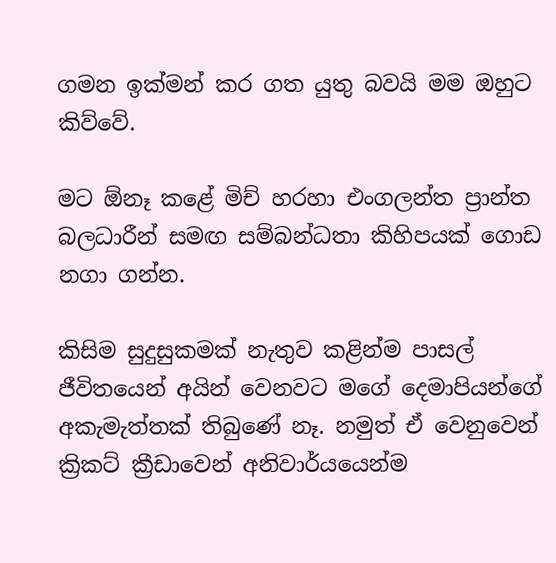ගමන ඉක්මන් කර ගත යුතු බවයි මම ඔහුට කිව්වේ.

මට ඕනෑ කළේ මිච් හරහා එංගලන්ත ප්‍රාන්ත බලධාරීන් සමඟ සම්බන්ධතා කිහිපයක් ගොඩ නගා ගන්න.

කිසිම සුදුසුකමක් නැතුව කළින්ම පාසල් ජීවිතයෙන් අයින් වෙනවට මගේ දෙමාපියන්ගේ අකැමැත්තක් තිබුණේ නෑ. නමුත් ඒ වෙනුවෙන් ක්‍රිකට් ක්‍රීඩාවෙන් අනිවාර්යයෙන්ම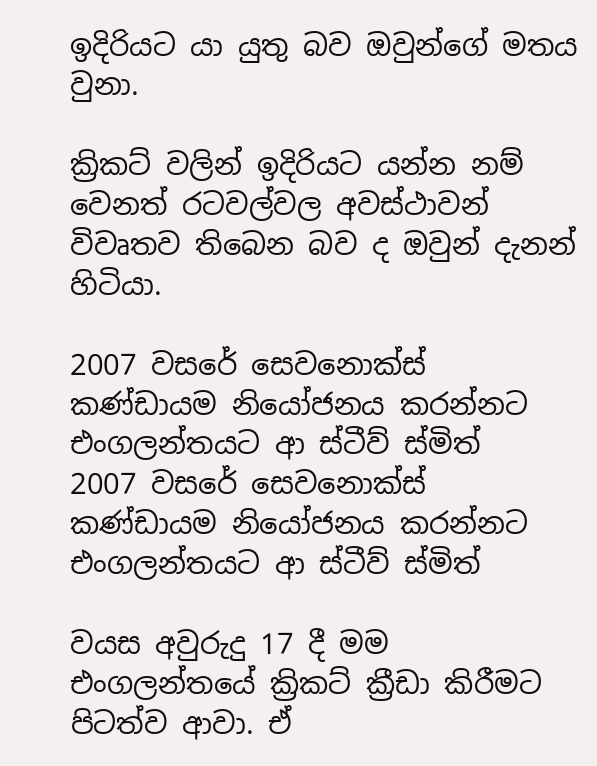ඉදිරියට යා යුතු බව ඔවුන්ගේ මතය වුනා.

ක්‍රිකට් වලින් ඉදිරියට යන්න නම් වෙනත් රටවල්වල අවස්ථාවන් විවෘතව තිබෙන බව ද ඔවුන් දැනන් හිටියා.

2007 වසරේ සෙවනොක්ස් කණ්ඩායම නියෝජනය කරන්නට එංගලන්තයට ආ ස්ටීව් ස්මිත්
2007 වසරේ සෙවනොක්ස් කණ්ඩායම නියෝජනය කරන්නට එංගලන්තයට ආ ස්ටීව් ස්මිත්

වයස අවුරුදු 17 දී මම එංගලන්තයේ ක්‍රිකට් ක්‍රීඩා කිරීමට පිටත්ව ආවා. ඒ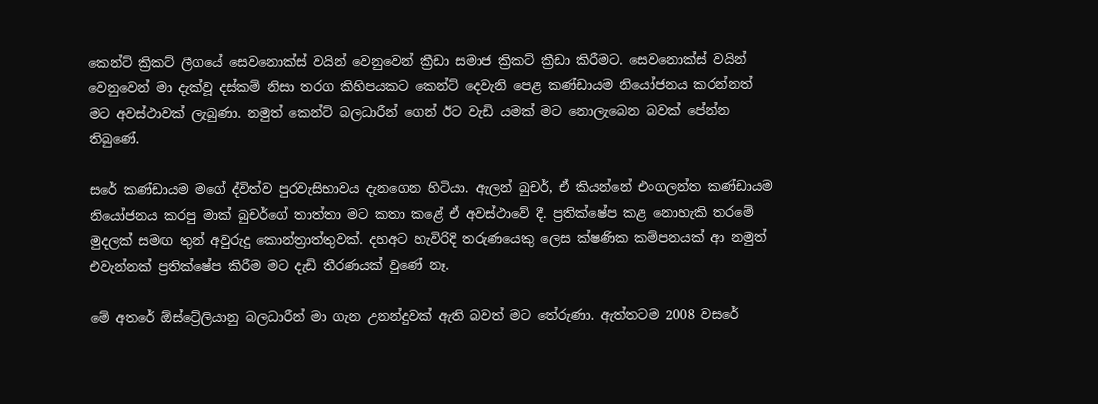කෙන්ට් ක්‍රිකට් ලීගයේ සෙවනොක්ස් වයින් වෙනුවෙන් ක්‍රීඩා සමාජ ක්‍රිකට් ක්‍රීඩා කිරීමට. සෙවනොක්ස් වයින් වෙනුවෙන් මා දැක්වූ දස්කම් නිසා තරග කිහිපයකට කෙන්ට් දෙවැනි පෙළ කණ්ඩායම නියෝජනය කරන්නත් මට අවස්ථාවක් ලැබුණා. නමුත් කෙන්ට් බලධාරීන් ගෙන් ඊට වැඩි යමක් මට නොලැබෙන බවක් පේන්න තිබුණේ.

සරේ කණ්ඩායම මගේ ද්විත්ව පුරවැසිභාවය දැනගෙන හිටියා. ඇලන් බුචර්, ඒ කියන්නේ එංගලන්ත කණ්ඩායම නියෝජනය කරපු මාක් බුචර්ගේ තාත්තා මට කතා කළේ ඒ අවස්ථාවේ දී. ප්‍රතික්ෂේප කළ නොහැකි තරමේ මුදලක් සමඟ තුන් අවුරුදු කොන්ත්‍රාත්තුවක්. දහඅට හැවිරිදි තරුණයෙකු ලෙස ක්ෂණික කම්පනයක් ආ නමුත් එවැන්නක් ප්‍රතික්ෂේප කිරීම මට දැඩි තීරණයක් වුණේ නෑ.

මේ අතරේ ඕස්ට්‍රේලියානු බලධාරීන් මා ගැන උනන්දුවක් ඇති බවත් මට තේරුණා. ඇත්තටම 2008 වසරේ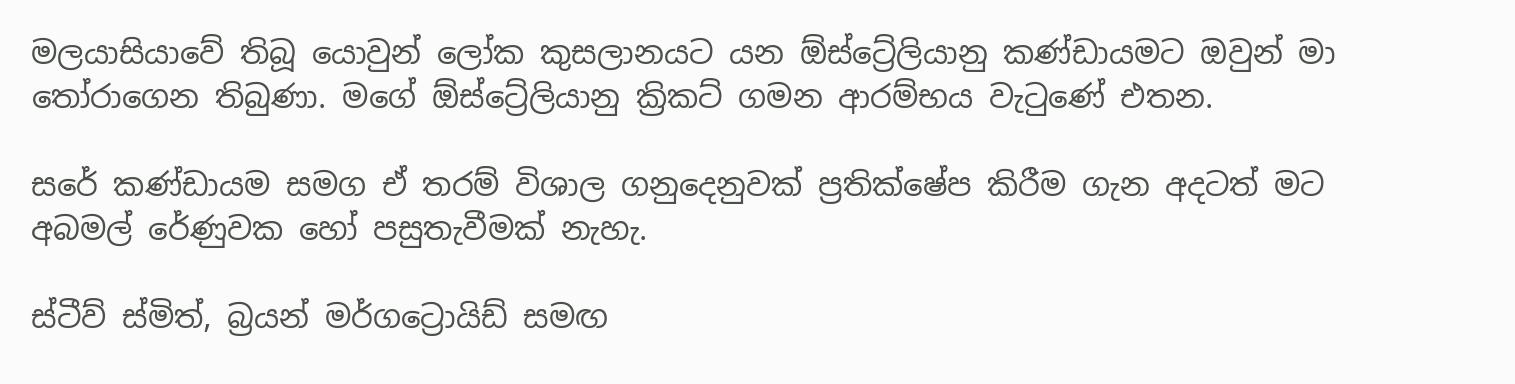මලයාසියාවේ තිබූ යොවුන් ලෝක කුසලානයට යන ඕස්ට්‍රේලියානු කණ්ඩායමට ඔවුන් මා තෝරාගෙන තිබුණා. මගේ ඕස්ට්‍රේලියානු ක්‍රිකට් ගමන ආරම්භය වැටුණේ එතන.

සරේ කණ්ඩායම සමග ඒ තරම් විශාල ගනුදෙනුවක් ප්‍රතික්ෂේප කිරීම ගැන අදටත් මට අබමල් රේණුවක හෝ පසුතැවීමක් නැහැ.

ස්ටීව් ස්මිත්, බ්‍රයන් මර්ගට්‍රොයිඩ් සමඟ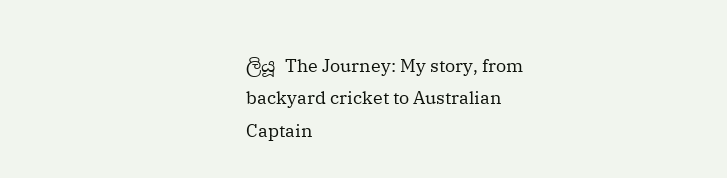ලියූ The Journey: My story, from backyard cricket to Australian Captain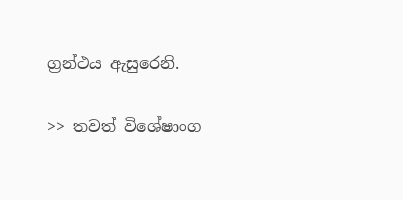ග්‍රන්ථය ඇසුරෙනි.

>> තවත් විශේෂාංග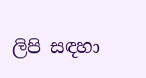ලිපි සඳහා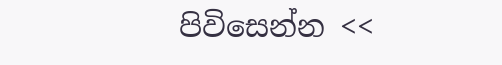පිවිසෙන්න <<